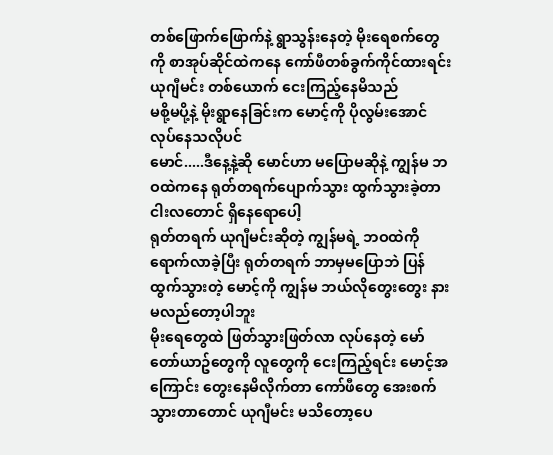တစ်ဖြောက်ဖြောက်နဲ့ ရွာသွန်းနေတဲ့ မိုးရေစက်တွေကို စာအုပ်ဆိုင်ထဲကနေ ကော်ဖီတစ်ခွက်ကိုင်ထားရင်း ယုဂျီမင်း တစ်ယောက် ငေးကြည့်နေမိသည်
မစို့မပို့နဲ့ မိုးရွာနေခြင်းက မောင့်ကို ပိုလွမ်းအောင် လုပ်နေသလိုပင်
မောင်.....ဒီနေ့နဲ့ဆို မောင်ဟာ မပြောမဆိုနဲ့ ကျွန်မ ဘဝထဲကနေ ရုတ်တရက်ပျောက်သွား ထွက်သွားခဲ့တာ ငါးလတောင် ရှိနေရောပေါ့
ရုတ်တရက် ယုဂျီမင်းဆိုတဲ့ ကျွန်မရဲ့ ဘဝထဲကို ရောက်လာခဲ့ပြီး ရုတ်တရက် ဘာမှမပြောဘဲ ပြန်ထွက်သွားတဲ့ မောင့်ကို ကျွန်မ ဘယ်လိုတွေးတွေး နားမလည်တော့ပါဘူး
မိုးရေတွေထဲ ဖြတ်သွားဖြတ်လာ လုပ်နေတဲ့ မော်တော်ယာဥ်တွေကို လူတွေကို ငေးကြည့်ရင်း မောင့်အကြောင်း တွေးနေမိလိုက်တာ ကော်ဖီတွေ အေးစက်သွားတာတောင် ယုဂျီမင်း မသိတော့ပေ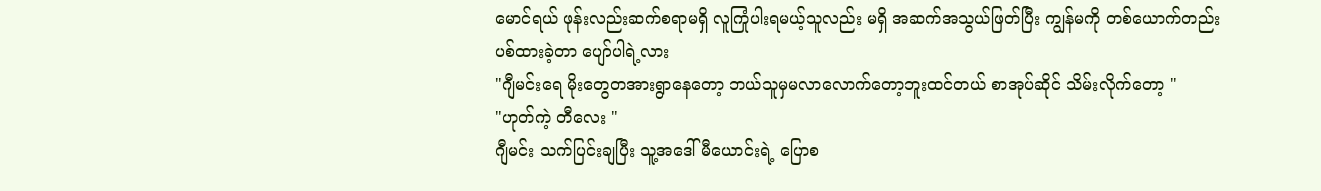မောင်ရယ် ဖုန်းလည်းဆက်စရာမရှိ လူကြုံပါးရမယ့်သူလည်း မရှိ အဆက်အသွယ်ဖြတ်ပြီး ကျွန်မကို တစ်ယောက်တည်း ပစ်ထားခဲ့တာ ပျော်ပါရဲ့လား
"ဂျီမင်းရေ မိုးတွေတအားရွာနေတော့ ဘယ်သူမှမလာလောက်တော့ဘူးထင်တယ် စာအုပ်ဆိုင် သိမ်းလိုက်တော့ "
"ဟုတ်ကဲ့ တီလေး "
ဂျီမင်း သက်ပြင်းချပြီး သူ့အဒေါ် မီယောင်းရဲ့ ပြောစ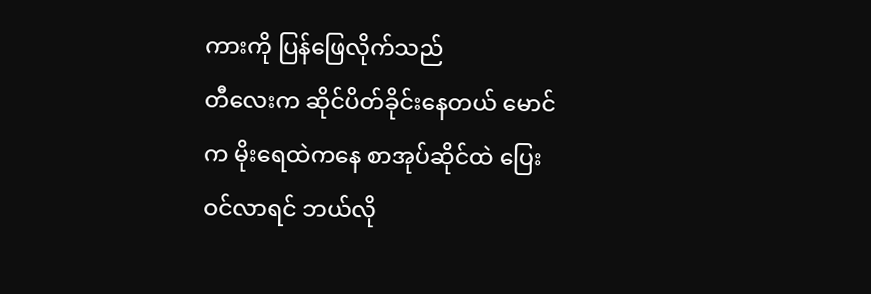ကားကို ပြန်ဖြေလိုက်သည်
တီလေးက ဆိုင်ပိတ်ခိုင်းနေတယ် မောင်က မိုးရေထဲကနေ စာအုပ်ဆိုင်ထဲ ပြေးဝင်လာရင် ဘယ်လို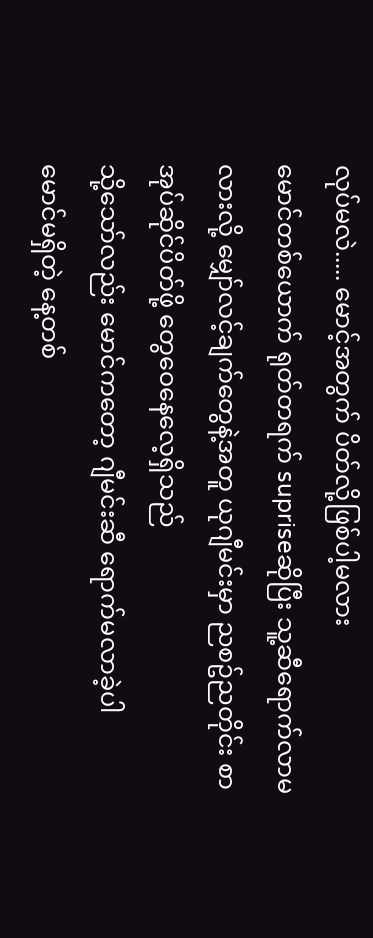လုပ်မလဲ..... မောင့်အတွက် ပိတ်လို့ဖြစ်ပါ့မလား
မောင်တစ်ယောက် ရုတ်တရက် supriseဆိုပြီး သူ့ဆီရောက်လာမလားလို့ မျှော်လင့်ချက်တွေနဲ့အတူ ယုဂျီမင်းမှာ ညစဥ်ညတိုင်း စာအုပ်ဆိုင်ပိတ်ဖို့ တွေဝေနေလေ့ရှိသည်
သို့သော်လည်း မောင်ကတော့ ဂျီမင်းဆီ ရောက်မလာခဲ့ပါ
မောင်မရှိတဲ့ နေ့တစ်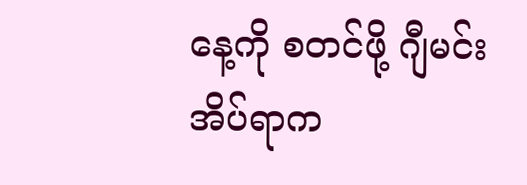နေ့ကို စတင်ဖို့ ဂျီမင်း အိပ်ရာက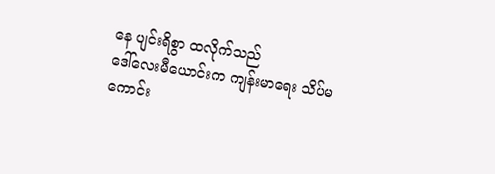နေ ပျင်းရိစွာ ထလိုက်သည်
ဒေါ်လေးမီယောင်းက ကျန်းမာရေး သိပ်မကောင်း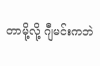တာမို့လို့ ဂျီမင်းကဘဲ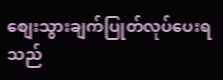စျေးသွားချက်ပြုတ်လုပ်ပေးရသည်